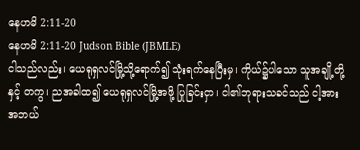နေဟမိ 2:11-20
နေဟမိ 2:11-20 Judson Bible (JBMLE)
ငါသည်လည်း၊ ယေရုရှလင်မြို့သို့ရောက်၍ သုံးရက်နေပြီးမှ၊ ကိုယ်၌ပါသော သူအချို့တို့နှင့် တကွ၊ ညအခါထ၍ ယေရုရှလင်မြို့အဖို့ ပြုခြင်းငှာ၊ ငါ၏ဘုရားသခင်သည် ငါ့အား အဘယ်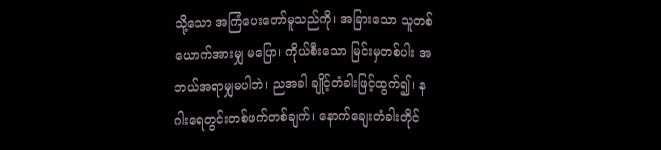သို့သော အကြံပေးတော်မူသည်ကို၊ အခြားသော သူတစ်ယောက်အားမျှ မပြော၊ ကိုယ်စီးသော မြင်းမှတစ်ပါး အဘယ်အရာမျှမပါဘဲ၊ ညအခါ ချိုင့်တံခါးဖြင့်ထွက်၍၊ နဂါးရေတွင်းတစ်ဖက်တစ်ချက်၊ နောက်ချေးတံခါးတိုင်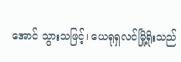အောင် သွားသဖြင့်၊ ယေရုရှလင်မြို့ရိုးသည်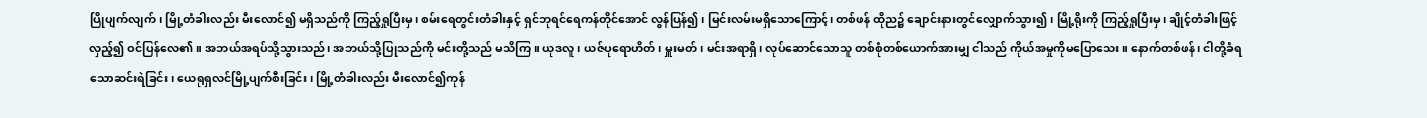ပြိုပျက်လျက်၊ မြို့တံခါးလည်း မီးလောင်၍ မရှိသည်ကို ကြည့်ရှုပြီးမှ၊ စမ်းရေတွင်းတံခါးနှင့် ရှင်ဘုရင်ရေကန်တိုင်အောင် လွန်ပြန်၍၊ မြင်းလမ်းမရှိသောကြောင့်၊ တစ်ဖန် ထိုည၌ ချောင်းနားတွင်လျှောက်သွား၍၊ မြို့ရိုးကို ကြည့်ရှုပြီးမှ၊ ချိုင့်တံခါးဖြင့်လှည့်၍ ဝင်ပြန်လေ၏။ အဘယ်အရပ်သို့သွားသည်၊ အဘယ်သို့ပြုသည်ကို မင်းတို့သည် မသိကြ။ ယုဒလူ၊ ယဇ်ပုရောဟိတ်၊ မှူးမတ်၊ မင်းအရာရှိ၊ လုပ်ဆောင်သောသူ တစ်စုံတစ်ယောက်အားမျှ ငါသည် ကိုယ်အမှုကိုမပြောသေး။ နောက်တစ်ဖန်၊ ငါတို့ခံရသောဆင်းရဲခြင်း၊ ယေရုရှလင်မြို့ပျက်စီးခြင်း၊ မြို့တံခါးလည်း မီးလောင်၍ကုန်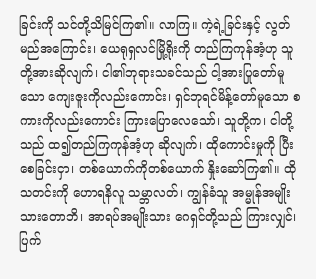ခြင်းကို သင်တို့သိမြင်ကြ၏။ လာကြ။ ကဲ့ရဲ့ခြင်းနှင့် လွတ်မည်အကြောင်း၊ ယေရုရှလင်မြို့ရိုးကို တည်ကြကုန်အံ့ဟု သူတို့အားဆိုလျက်၊ ငါ၏ဘုရားသခင်သည် ငါ့အားပြုတော်မူသော ကျေးဇူးကိုလည်းကောင်း၊ ရှင်ဘုရင်မိန့်တော်မူသော စကားကိုလည်းကောင်း ကြားပြောလေသော်၊ သူတို့က၊ ငါတို့သည် ထ၍တည်ကြကုန်အံ့ဟု ဆိုလျက်၊ ထိုကောင်းမှုကို ပြီးစေခြင်းငှာ၊ တစ်ယောက်ကိုတစ်ယောက် နှိုးဆော်ကြ၏။ ထိုသတင်းကို ဟောရနိလူ သမ္ဘာလတ်၊ ကျွန်ခံသူ အမ္မုန်အမျိုးသားတောဘိ၊ အာရပ်အမျိုးသား ဂေရှင်တို့သည် ကြားလျှင်၊ ပြက်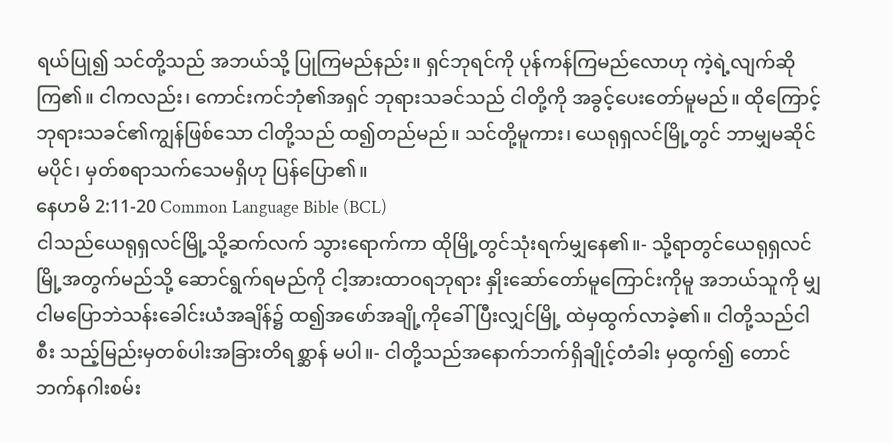ရယ်ပြု၍ သင်တို့သည် အဘယ်သို့ ပြုကြမည်နည်း။ ရှင်ဘုရင်ကို ပုန်ကန်ကြမည်လောဟု ကဲ့ရဲ့လျက်ဆိုကြ၏။ ငါကလည်း၊ ကောင်းကင်ဘုံ၏အရှင် ဘုရားသခင်သည် ငါတို့ကို အခွင့်ပေးတော်မူမည်။ ထိုကြောင့် ဘုရားသခင်၏ကျွန်ဖြစ်သော ငါတို့သည် ထ၍တည်မည်။ သင်တို့မူကား၊ ယေရုရှလင်မြို့တွင် ဘာမျှမဆိုင်မပိုင်၊ မှတ်စရာသက်သေမရှိဟု ပြန်ပြော၏။
နေဟမိ 2:11-20 Common Language Bible (BCL)
ငါသည်ယေရုရှလင်မြို့သို့ဆက်လက် သွားရောက်ကာ ထိုမြို့တွင်သုံးရက်မျှနေ၏။- သို့ရာတွင်ယေရုရှလင်မြို့အတွက်မည်သို့ ဆောင်ရွက်ရမည်ကို ငါ့အားထာဝရဘုရား နှိုးဆော်တော်မူကြောင်းကိုမူ အဘယ်သူကို မျှငါမပြောဘဲသန်းခေါင်းယံအချိန်၌ ထ၍အဖော်အချို့ကိုခေါ်ပြီးလျှင်မြို့ ထဲမှထွက်လာခဲ့၏။ ငါတို့သည်ငါစီး သည့်မြည်းမှတစ်ပါးအခြားတိရစ္ဆာန် မပါ။- ငါတို့သည်အနောက်ဘက်ရှိချိုင့်တံခါး မှထွက်၍ တောင်ဘက်နဂါးစမ်း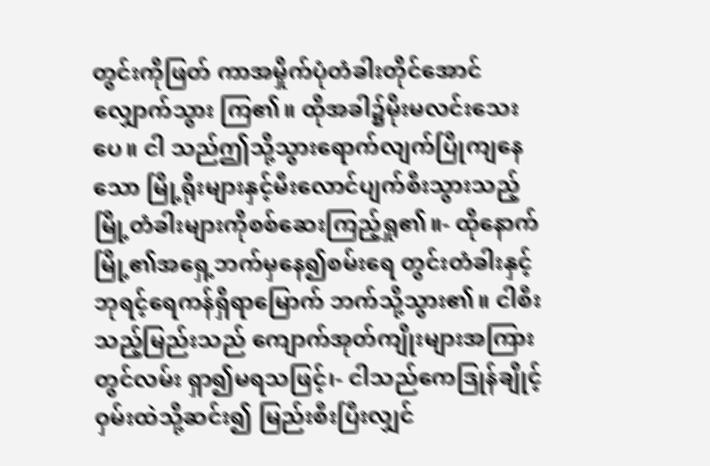တွင်းကိုဖြတ် ကာအမှိုက်ပုံတံခါးတိုင်အောင်လျှောက်သွား ကြ၏။ ထိုအခါ၌မိုးမလင်းသေးပေ။ ငါ သည်ဤသို့သွားရောက်လျက်ပြိုကျနေသော မြို့ရိုးများနှင့်မီးလောင်ပျက်စီးသွားသည့် မြို့တံခါးများကိုစစ်ဆေးကြည့်ရှု၏။- ထိုနောက်မြို့၏အရှေ့ဘက်မှနေ၍စမ်းရေ တွင်းတံခါးနှင့် ဘုရင့်ရေကန်ရှိရာမြောက် ဘက်သို့သွား၏။ ငါစီးသည့်မြည်းသည် ကျောက်အုတ်ကျိုးများအကြားတွင်လမ်း ရှာ၍မရသဖြင့်၊- ငါသည်ကေဒြုန်ချိုင့်ဝှမ်းထဲသို့ဆင်း၍ မြည်းစီးပြီးလျှင်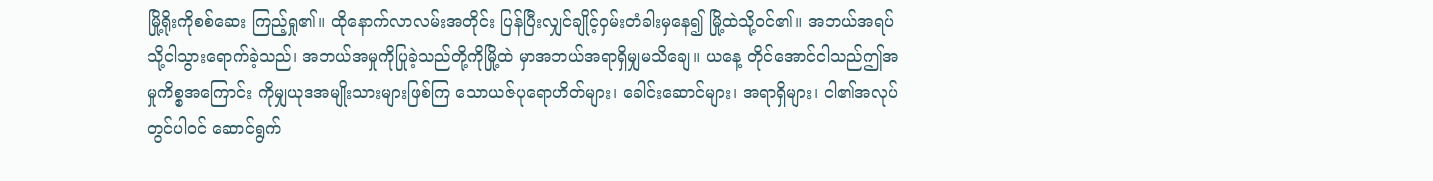မြို့ရိုးကိုစစ်ဆေး ကြည့်ရှု၏။ ထိုနောက်လာလမ်းအတိုင်း ပြန်ပြီးလျှင်ချိုင့်ဝှမ်းတံခါးမှနေ၍ မြို့ထဲသို့ဝင်၏။ အဘယ်အရပ်သို့ငါသွားရောက်ခဲ့သည်၊ အဘယ်အမှုကိုပြုခဲ့သည်တို့ကိုမြို့ထဲ မှာအဘယ်အရာရှိမျှမသိချေ။ ယနေ့ တိုင်အောင်ငါသည်ဤအမှုကိစ္စအကြောင်း ကိုမျှယုဒအမျိုးသားများဖြစ်ကြ သောယဇ်ပုရောဟိတ်များ၊ ခေါင်းဆောင်များ၊ အရာရှိများ၊ ငါ၏အလုပ်တွင်ပါဝင် ဆောင်ရွက်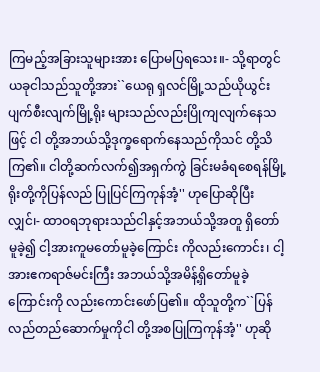ကြမည့်အခြားသူများအား ပြောမပြရသေး။- သို့ရာတွင်ယခုငါသည်သူတို့အား``ယေရု ရှလင်မြို့သည်ယိုယွင်းပျက်စီးလျက်မြို့ရိုး များသည်လည်းပြိုကျလျက်နေသဖြင့် ငါ တို့အဘယ်သို့ဒုက္ခရောက်နေသည်ကိုသင် တို့သိကြ၏။ ငါတို့ဆက်လက်၍အရှက်ကွဲ ခြင်းမခံရစေရန်မြို့ရိုးတို့ကိုပြန်လည် ပြုပြင်ကြကုန်အံ့'' ဟုပြောဆိုပြီးလျှင်၊- ထာဝရဘုရားသည်ငါနှင့်အဘယ်သို့အတူ ရှိတော်မူခဲ့၍ ငါ့အားကူမတော်မူခဲ့ကြောင်း ကိုလည်းကောင်း၊ ငါ့အားဧကရာဇ်မင်းကြီး အဘယ်သို့အမိန့်ရှိတော်မူခဲ့ကြောင်းကို လည်းကောင်းဖော်ပြ၏။ ထိုသူတို့က``ပြန်လည်တည်ဆောက်မှုကိုငါ တို့အစပြုကြကုန်အံ့'' ဟုဆို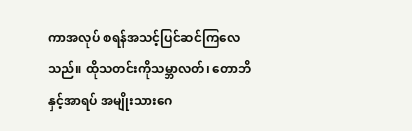ကာအလုပ် စရန်အသင့်ပြင်ဆင်ကြလေသည်။ ထိုသတင်းကိုသမ္ဘာလတ်၊ တောဘိနှင့်အာရပ် အမျိုးသားဂေ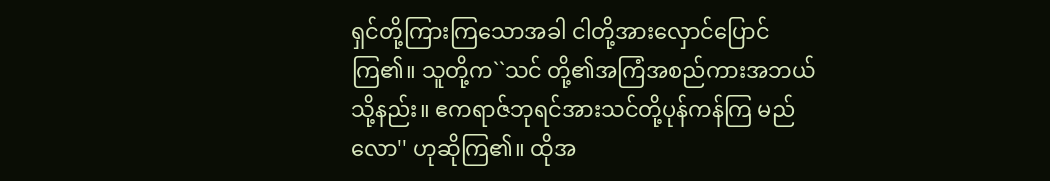ရှင်တို့ကြားကြသောအခါ ငါတို့အားလှောင်ပြောင်ကြ၏။ သူတို့က``သင် တို့၏အကြံအစည်ကားအဘယ်သို့နည်း။ ဧကရာဇ်ဘုရင်အားသင်တို့ပုန်ကန်ကြ မည်လော'' ဟုဆိုကြ၏။ ထိုအ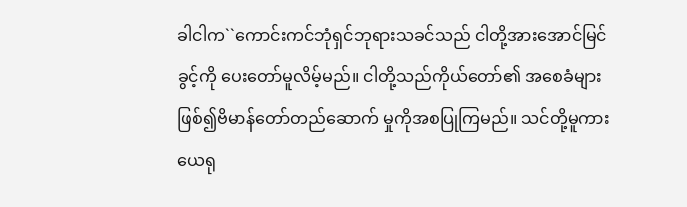ခါငါက``ကောင်းကင်ဘုံရှင်ဘုရားသခင်သည် ငါတို့အားအောင်မြင်ခွင့်ကို ပေးတော်မူလိမ့်မည်။ ငါတို့သည်ကိုယ်တော်၏ အစေခံများဖြစ်၍ဗိမာန်တော်တည်ဆောက် မှုကိုအစပြုကြမည်။ သင်တို့မူကားယေရု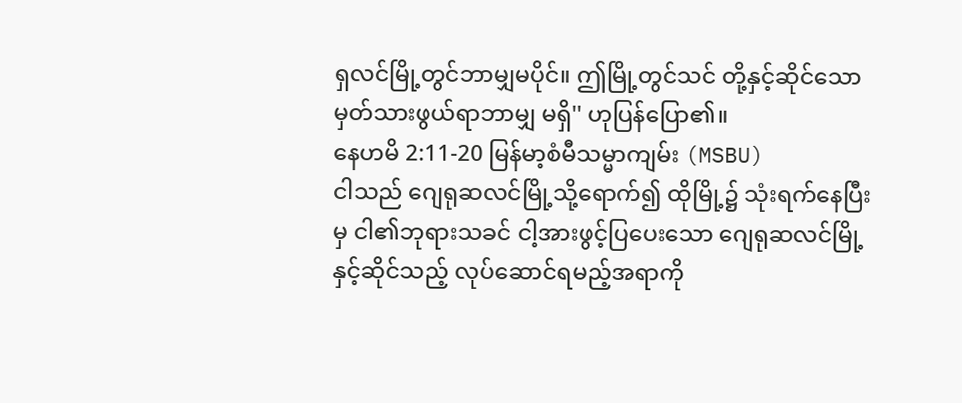ရှလင်မြို့တွင်ဘာမျှမပိုင်။ ဤမြို့တွင်သင် တို့နှင့်ဆိုင်သောမှတ်သားဖွယ်ရာဘာမျှ မရှိ'' ဟုပြန်ပြော၏။
နေဟမိ 2:11-20 မြန်မာ့စံမီသမ္မာကျမ်း (MSBU)
ငါသည် ဂျေရုဆလင်မြို့သို့ရောက်၍ ထိုမြို့၌ သုံးရက်နေပြီးမှ ငါ၏ဘုရားသခင် ငါ့အားဖွင့်ပြပေးသော ဂျေရုဆလင်မြို့နှင့်ဆိုင်သည့် လုပ်ဆောင်ရမည့်အရာကို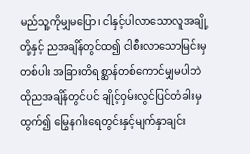မည်သူ့ကိုမျှမပြော၊ ငါနှင့်ပါလာသောလူအချို့တို့နှင့် ညအချိန်တွင်ထ၍ ငါစီးလာသောမြင်းမှတစ်ပါး အခြားတိရစ္ဆာန်တစ်ကောင်မျှမပါဘဲ ထိုညအချိန်တွင်ပင် ချိုင့်ဝှမ်းလွင်ပြင်တံခါးမှထွက်၍ မြွေနဂါးရေတွင်းနှင့်မျက်နှာချင်း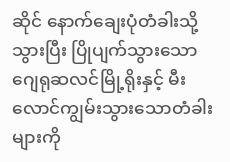ဆိုင် နောက်ချေးပုံတံခါးသို့သွားပြီး ပြိုပျက်သွားသောဂျေရုဆလင်မြို့ရိုးနှင့် မီးလောင်ကျွမ်းသွားသောတံခါးများကို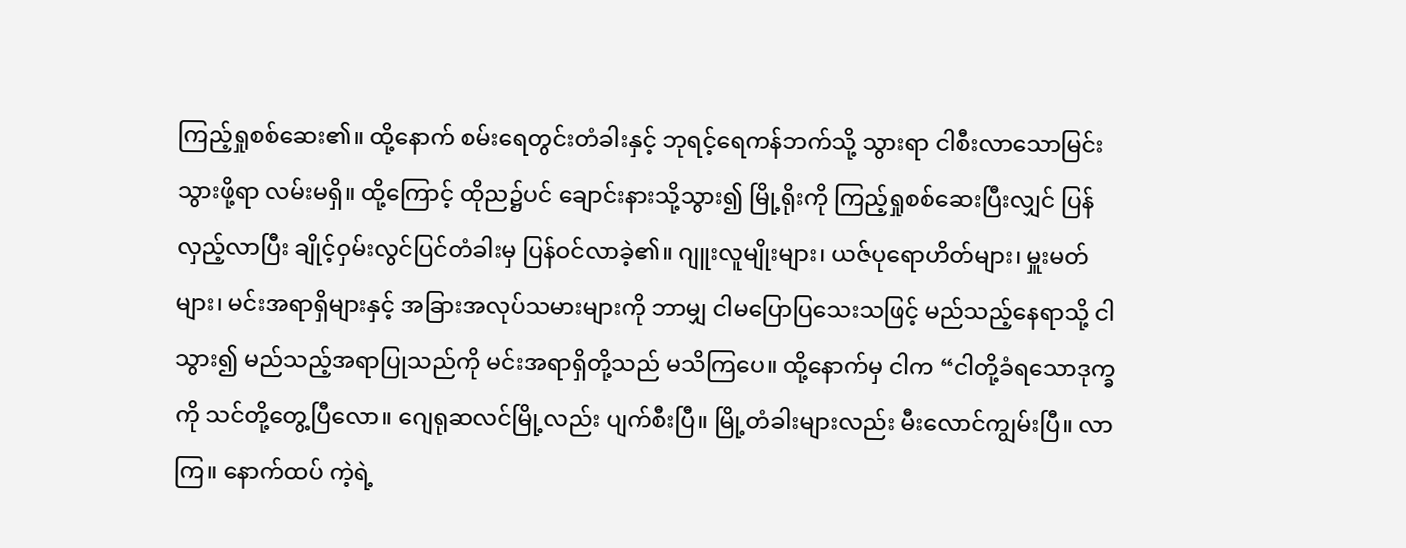ကြည့်ရှုစစ်ဆေး၏။ ထို့နောက် စမ်းရေတွင်းတံခါးနှင့် ဘုရင့်ရေကန်ဘက်သို့ သွားရာ ငါစီးလာသောမြင်းသွားဖို့ရာ လမ်းမရှိ။ ထို့ကြောင့် ထိုည၌ပင် ချောင်းနားသို့သွား၍ မြို့ရိုးကို ကြည့်ရှုစစ်ဆေးပြီးလျှင် ပြန်လှည့်လာပြီး ချိုင့်ဝှမ်းလွင်ပြင်တံခါးမှ ပြန်ဝင်လာခဲ့၏။ ဂျူးလူမျိုးများ၊ ယဇ်ပုရောဟိတ်များ၊ မှူးမတ်များ၊ မင်းအရာရှိများနှင့် အခြားအလုပ်သမားများကို ဘာမျှ ငါမပြောပြသေးသဖြင့် မည်သည့်နေရာသို့ ငါသွား၍ မည်သည့်အရာပြုသည်ကို မင်းအရာရှိတို့သည် မသိကြပေ။ ထို့နောက်မှ ငါက “ငါတို့ခံရသောဒုက္ခကို သင်တို့တွေ့ပြီလော။ ဂျေရုဆလင်မြို့လည်း ပျက်စီးပြီ။ မြို့တံခါးများလည်း မီးလောင်ကျွမ်းပြီ။ လာကြ။ နောက်ထပ် ကဲ့ရဲ့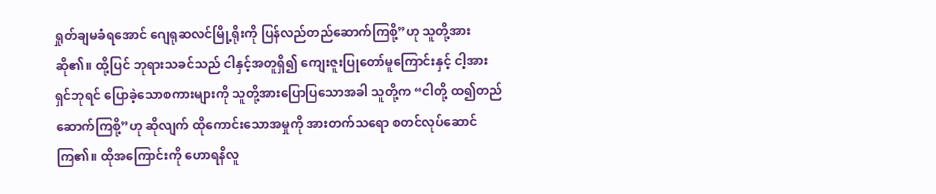ရှုတ်ချမခံရအောင် ဂျေရုဆလင်မြို့ရိုးကို ပြန်လည်တည်ဆောက်ကြစို့”ဟု သူတို့အား ဆို၏။ ထို့ပြင် ဘုရားသခင်သည် ငါနှင့်အတူရှိ၍ ကျေးဇူးပြုတော်မူကြောင်းနှင့် ငါ့အား ရှင်ဘုရင် ပြောခဲ့သောစကားများကို သူတို့အားပြောပြသောအခါ သူတို့က “ငါတို့ ထ၍တည်ဆောက်ကြစို့”ဟု ဆိုလျက် ထိုကောင်းသောအမှုကို အားတက်သရော စတင်လုပ်ဆောင်ကြ၏။ ထိုအကြောင်းကို ဟောရနိလူ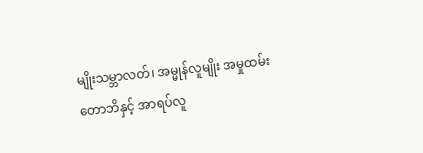မျိုးသမ္ဘာလတ်၊ အမ္မုန်လူမျိုး အမှုထမ်းတောဘိနှင့် အာရပ်လူ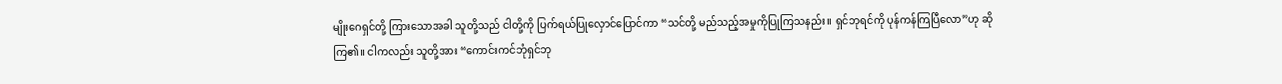မျိုးဂေရှင်တို့ ကြားသောအခါ သူတို့သည် ငါတို့ကို ပြက်ရယ်ပြုလှောင်ပြောင်ကာ “သင်တို့ မည်သည့်အမှုကိုပြုကြသနည်း။ ရှင်ဘုရင်ကို ပုန်ကန်ကြပြီလော”ဟု ဆိုကြ၏။ ငါကလည်း သူတို့အား “ကောင်းကင်ဘုံရှင်ဘု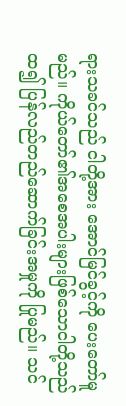ရားသခင်သည် ငါတို့အား အောင်မြင်ခွင့်ကို ပေးတော်မူမည်။ ကိုယ်တော်၏အစေအပါးများဖြစ်သောငါတို့သည် ထ၍ ပြန်လည်တည်ဆောက်ခြင်းအမှုကို ပြုမည်။ သင်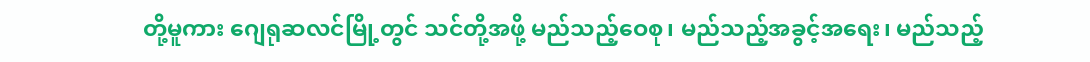တို့မူကား ဂျေရုဆလင်မြို့တွင် သင်တို့အဖို့ မည်သည့်ဝေစု၊ မည်သည့်အခွင့်အရေး၊ မည်သည့်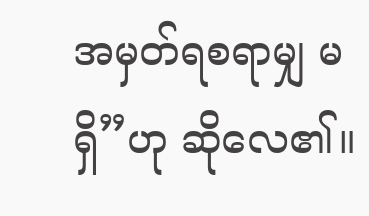အမှတ်ရစရာမျှ မရှိ”ဟု ဆိုလေ၏။